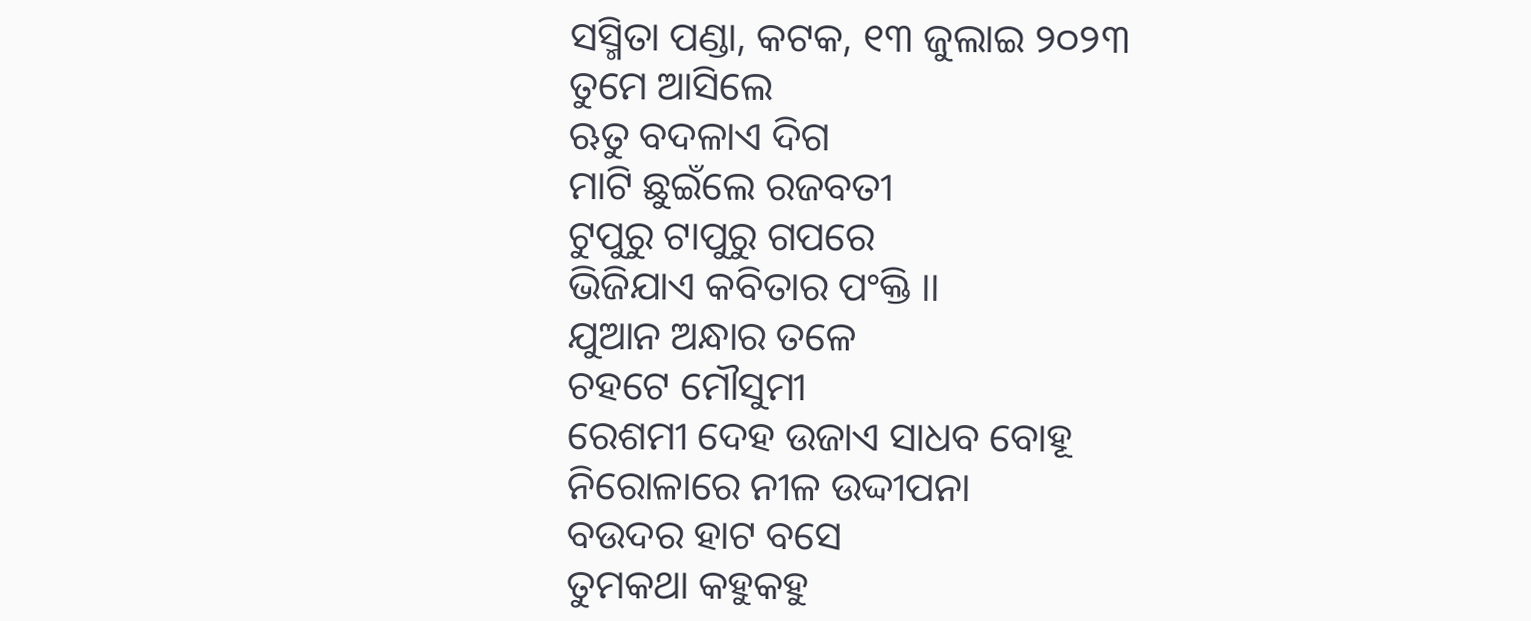ସସ୍ମିତା ପଣ୍ଡା, କଟକ, ୧୩ ଜୁଲାଇ ୨୦୨୩
ତୁମେ ଆସିଲେ
ଋତୁ ବଦଳାଏ ଦିଗ
ମାଟି ଛୁଇଁଲେ ରଜବତୀ
ଟୁପୁରୁ ଟାପୁରୁ ଗପରେ
ଭିଜିଯାଏ କବିତାର ପଂକ୍ତି ।।
ଯୁଆନ ଅନ୍ଧାର ତଳେ
ଚହଟେ ମୌସୁମୀ
ରେଶମୀ ଦେହ ଉଜାଏ ସାଧବ ବୋହୂ
ନିରୋଳାରେ ନୀଳ ଉଦ୍ଦୀପନା
ବଉଦର ହାଟ ବସେ
ତୁମକଥା କହୁକହୁ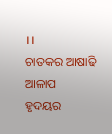।।
ଚାତକର ଆଷାଢି ଆଳାପ
ହୃଦୟର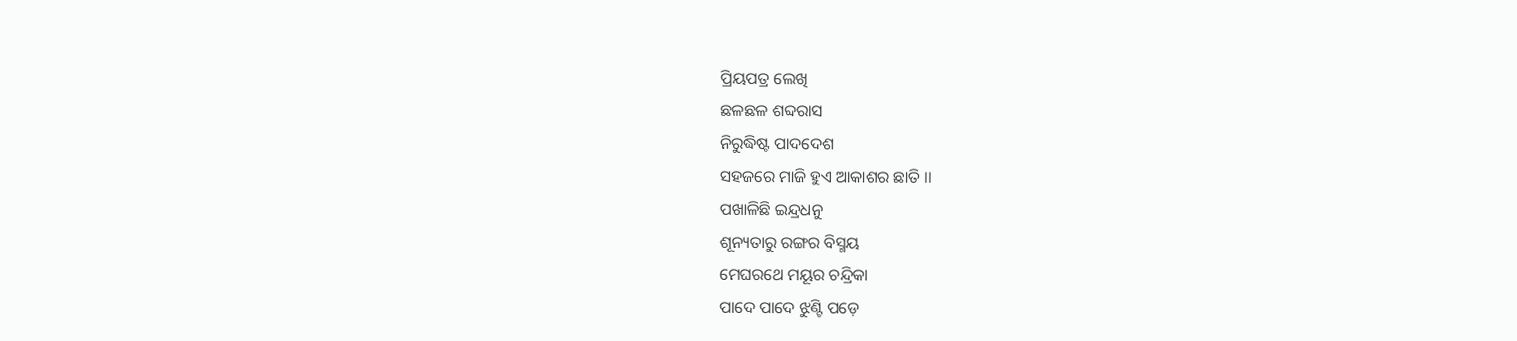ପ୍ରିୟପତ୍ର ଲେଖି
ଛଳଛଳ ଶବ୍ଦରାସ
ନିରୁଦ୍ଧିଷ୍ଟ ପାଦଦେଶ
ସହଜରେ ମାଜି ହୁଏ ଆକାଶର ଛାତି ।।
ପଖାଳିଛି ଇନ୍ଦ୍ରଧନୁ
ଶୂନ୍ୟତାରୁ ରଙ୍ଗର ବିସ୍ମୟ
ମେଘରଥେ ମୟୂର ଚନ୍ଦ୍ରିକା
ପାଦେ ପାଦେ ଝୁଣ୍ଟି ପଡ଼େ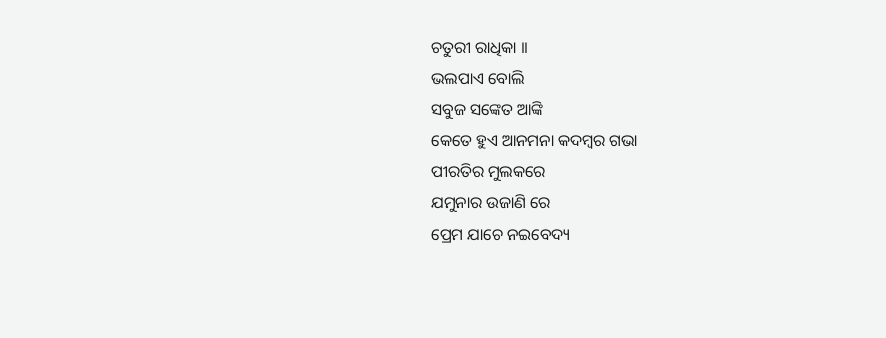ଚତୁରୀ ରାଧିକା ।।
ଭଲପାଏ ବୋଲି
ସବୁଜ ସଙ୍କେତ ଆଙ୍କି
କେତେ ହୁଏ ଆନମନା କଦମ୍ବର ଗଭା
ପୀରତିର ମୁଲକରେ
ଯମୁନାର ଉଜାଣି ରେ
ପ୍ରେମ ଯାଚେ ନଇବେଦ୍ୟ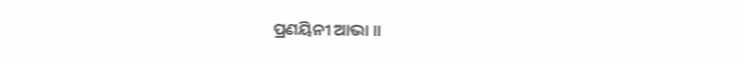ପ୍ରଣୟିନୀ ଆଭା ।।